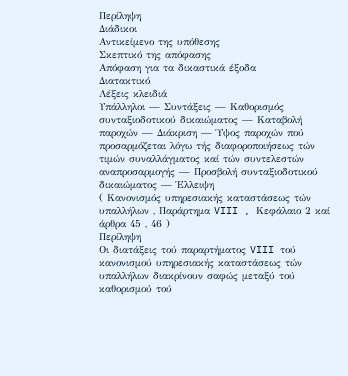Περίληψη
Διάδικοι
Αντικείμενο της υπόθεσης
Σκεπτικό της απόφασης
Απόφαση για τα δικαστικά έξοδα
Διατακτικό
Λέξεις κλειδιά
Υπάλληλοι — Συντάξεις — Καθορισμός συνταξιοδοτικού δικαιώματος — Καταβολή παροχών — Διάκριση — Ύψος παροχών πού προσαρμόζεται λόγω τής διαφοροποιήσεως τών τιμών συναλλάγματος καί τών συντελεστών αναπροσαρμογής — Προσβολή συνταξιοδοτικού δικαιώματος — Έλλειψη
( Κανονισμός υπηρεσιακής καταστάσεως τών υπαλλήλων , Παράρτημα VIII , Κεφάλαιο 2 καί άρθρα 45 , 46 )
Περίληψη
Οι διατάξεις τού παραρτήματος VIII τού κανονισμού υπηρεσιακής καταστάσεως τών υπαλλήλων διακρίνουν σαφώς μεταξύ τού καθορισμού τού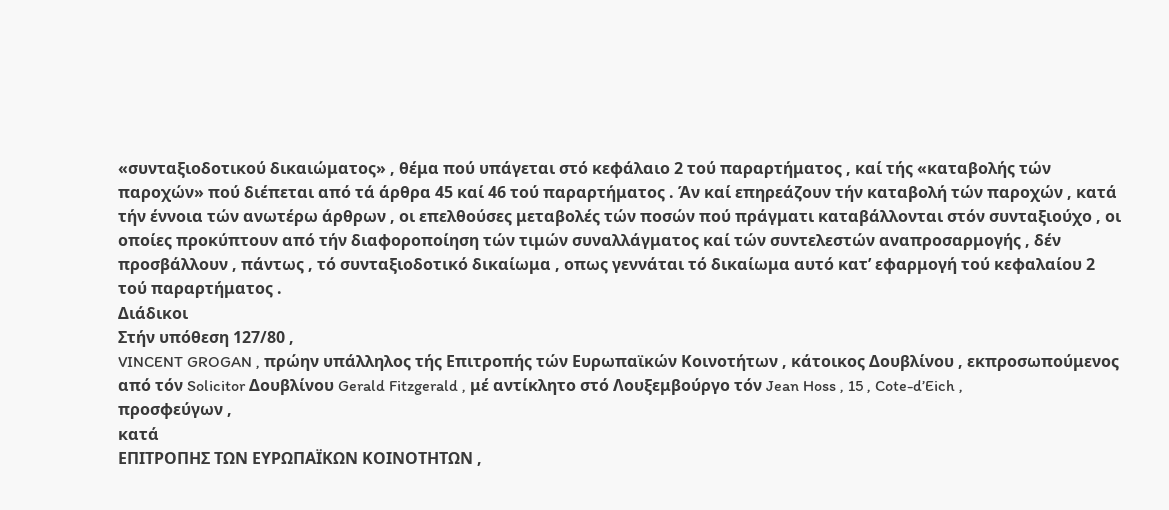«συνταξιοδοτικού δικαιώματος» , θέμα πού υπάγεται στό κεφάλαιο 2 τού παραρτήματος , καί τής «καταβολής τών παροχών» πού διέπεται από τά άρθρα 45 καί 46 τού παραρτήματος . Άν καί επηρεάζουν τήν καταβολή τών παροχών , κατά τήν έννοια τών ανωτέρω άρθρων , οι επελθούσες μεταβολές τών ποσών πού πράγματι καταβάλλονται στόν συνταξιούχο , οι οποίες προκύπτουν από τήν διαφοροποίηση τών τιμών συναλλάγματος καί τών συντελεστών αναπροσαρμογής , δέν προσβάλλουν , πάντως , τό συνταξιοδοτικό δικαίωμα , οπως γεννάται τό δικαίωμα αυτό κατ’ εφαρμογή τού κεφαλαίου 2 τού παραρτήματος .
Διάδικοι
Στήν υπόθεση 127/80 ,
VINCENT GROGAN , πρώην υπάλληλος τής Επιτροπής τών Ευρωπαϊκών Κοινοτήτων , κάτοικος Δουβλίνου , εκπροσωπούμενος από τόν Solicitor Δουβλίνου Gerald Fitzgerald , μέ αντίκλητο στό Λουξεμβούργο τόν Jean Hoss , 15 , Cote-d’Eich ,
προσφεύγων ,
κατά
ΕΠΙΤΡΟΠΗΣ ΤΩΝ ΕΥΡΩΠΑΪΚΩΝ ΚΟΙΝΟΤΗΤΩΝ ,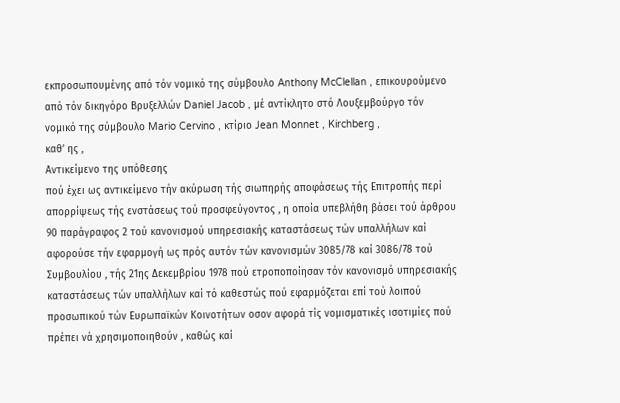εκπροσωπουμένης από τόν νομικό της σύμβουλο Anthony McClellan , επικουρούμενο από τόν δικηγόρο Βρυξελλών Daniel Jacob , μέ αντίκλητο στό Λουξεμβούργο τόν νομικό της σύμβουλο Mario Cervino , κτίριο Jean Monnet , Kirchberg ,
καθ’ ης ,
Αντικείμενο της υπόθεσης
πού έχει ως αντικείμενο τήν ακύρωση τής σιωπηρής αποφάσεως τής Επιτροπής περί απορρίψεως τής ενστάσεως τού προσφεύγοντος , η οποία υπεβλήθη βάσει τού άρθρου 90 παράγραφος 2 τού κανονισμού υπηρεσιακής καταστάσεως τών υπαλλήλων καί αφορούσε τήν εφαρμογή ως πρός αυτόν τών κανονισμών 3085/78 καί 3086/78 τού Συμβουλίου , τής 21ης Δεκεμβρίου 1978 πού ετροποποίησαν τόν κανονισμό υπηρεσιακής καταστάσεως τών υπαλλήλων καί τό καθεστώς πού εφαρμόζεται επί τού λοιπού προσωπικού τών Ευρωπαϊκών Κοινοτήτων οσον αφορά τίς νομισματικές ισοτιμίες πού πρέπει νά χρησιμοποιηθούν , καθώς καί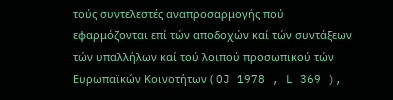τούς συντελεστές αναπροσαρμογής πού εφαρμόζονται επί τών αποδοχών καί τών συντάξεων τών υπαλλήλων καί τού λοιπού προσωπικού τών Ευρωπαϊκών Κοινοτήτων ( OJ 1978 , L 369 ),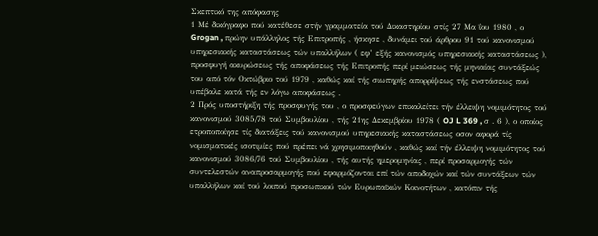Σκεπτικό της απόφασης
1 Μέ δικόγραφο πού κατέθεσε στήν γραμματεία τού Δικαστηρίου στίς 27 Μα ΐου 1980 , ο Grogan , πρώην υπάλληλος τής Επιτροπής , ήσκησε , δυνάμει τού άρθρου 91 τού κανονισμού υπηρεσιακής καταστάσεως τών υπαλλήλων ( εφ’ εξής κανονισμός υπηρεσιακής καταστάσεως ), προσφυγή ακυρώσεως τής αποφάσεως τής Επιτροπής περί μειώσεως τής μηνιαίας συντάξεώς του από τόν Οκτώβριο τού 1979 , καθώς καί τής σιωπηρής απορρίψεως τής ενστάσεως πού υπέβαλε κατά τής εν λόγω αποφάσεως .
2 Πρός υποστήριξη τής προσφυγής του , ο προσφεύγων επικαλείτει τήν έλλειψη νομιμότητος τού κανονισμού 3085/78 τού Συμβουλίου , τής 21ης Δεκεμβρίου 1978 ( OJ L 369 , σ . 6 ), ο οποίος ετροποποίησε τίς διατάξεις τού κανονισμού υπηρεσιακής καταστάσεως οσον αφορά τίς νομισματικές ισοτιμίες πού πρέπει νά χρησιμοποιηθούν , καθώς καί τήν έλλειψη νομιμότητος τού κανονισμού 3086/76 τού Συμβουλίου , τής αυτής ημερομηνίας , περί προσαρμογής τών συντελεστών αναπροσαρμογής πού εφαρμόζονται επί τών αποδοχών καί τών συντάξεων τών υπαλλήλων καί τού λοιπού προσωπικού τών Ευρωπαϊκών Κοινοτήτων , κατόπιν τής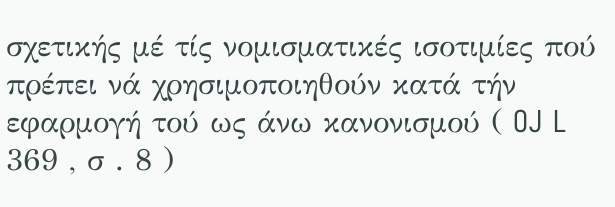σχετικής μέ τίς νομισματικές ισοτιμίες πού πρέπει νά χρησιμοποιηθούν κατά τήν εφαρμογή τού ως άνω κανονισμού ( OJ L 369 , σ . 8 )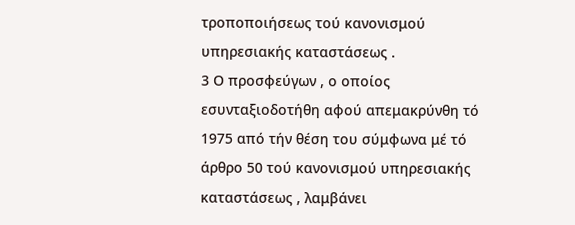τροποποιήσεως τού κανονισμού υπηρεσιακής καταστάσεως .
3 Ο προσφεύγων , ο οποίος εσυνταξιοδοτήθη αφού απεμακρύνθη τό 1975 από τήν θέση του σύμφωνα μέ τό άρθρο 50 τού κανονισμού υπηρεσιακής καταστάσεως , λαμβάνει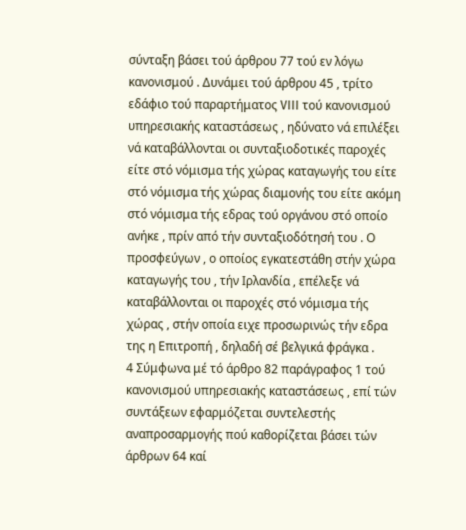σύνταξη βάσει τού άρθρου 77 τού εν λόγω κανονισμού . Δυνάμει τού άρθρου 45 , τρίτο εδάφιο τού παραρτήματος VIII τού κανονισμού υπηρεσιακής καταστάσεως , ηδύνατο νά επιλέξει νά καταβάλλονται οι συνταξιοδοτικές παροχές είτε στό νόμισμα τής χώρας καταγωγής του είτε στό νόμισμα τής χώρας διαμονής του είτε ακόμη στό νόμισμα τής εδρας τού οργάνου στό οποίο ανήκε , πρίν από τήν συνταξιοδότησή του . Ο προσφεύγων , ο οποίος εγκατεστάθη στήν χώρα καταγωγής του , τήν Ιρλανδία , επέλεξε νά καταβάλλονται οι παροχές στό νόμισμα τής χώρας , στήν οποία ειχε προσωρινώς τήν εδρα της η Επιτροπή , δηλαδή σέ βελγικά φράγκα .
4 Σύμφωνα μέ τό άρθρο 82 παράγραφος 1 τού κανονισμού υπηρεσιακής καταστάσεως , επί τών συντάξεων εφαρμόζεται συντελεστής αναπροσαρμογής πού καθορίζεται βάσει τών άρθρων 64 καί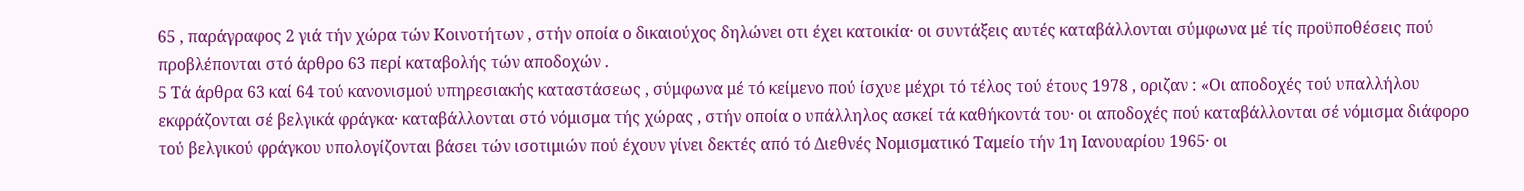65 , παράγραφος 2 γιά τήν χώρα τών Κοινοτήτων , στήν οποία ο δικαιούχος δηλώνει οτι έχει κατοικία· οι συντάξεις αυτές καταβάλλονται σύμφωνα μέ τίς προϋποθέσεις πού προβλέπονται στό άρθρο 63 περί καταβολής τών αποδοχών .
5 Τά άρθρα 63 καί 64 τού κανονισμού υπηρεσιακής καταστάσεως , σύμφωνα μέ τό κείμενο πού ίσχυε μέχρι τό τέλος τού έτους 1978 , οριζαν : «Οι αποδοχές τού υπαλλήλου εκφράζονται σέ βελγικά φράγκα· καταβάλλονται στό νόμισμα τής χώρας , στήν οποία ο υπάλληλος ασκεί τά καθήκοντά του· οι αποδοχές πού καταβάλλονται σέ νόμισμα διάφορο τού βελγικού φράγκου υπολογίζονται βάσει τών ισοτιμιών πού έχουν γίνει δεκτές από τό Διεθνές Νομισματικό Ταμείο τήν 1η Ιανουαρίου 1965· οι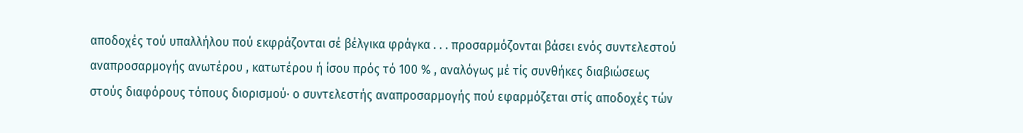αποδοχές τού υπαλλήλου πού εκφράζονται σέ βέλγικα φράγκα . . . προσαρμόζονται βάσει ενός συντελεστού αναπροσαρμογής ανωτέρου , κατωτέρου ή ίσου πρός τό 100 % , αναλόγως μέ τίς συνθήκες διαβιώσεως στούς διαφόρους τόπους διορισμού· ο συντελεστής αναπροσαρμογής πού εφαρμόζεται στίς αποδοχές τών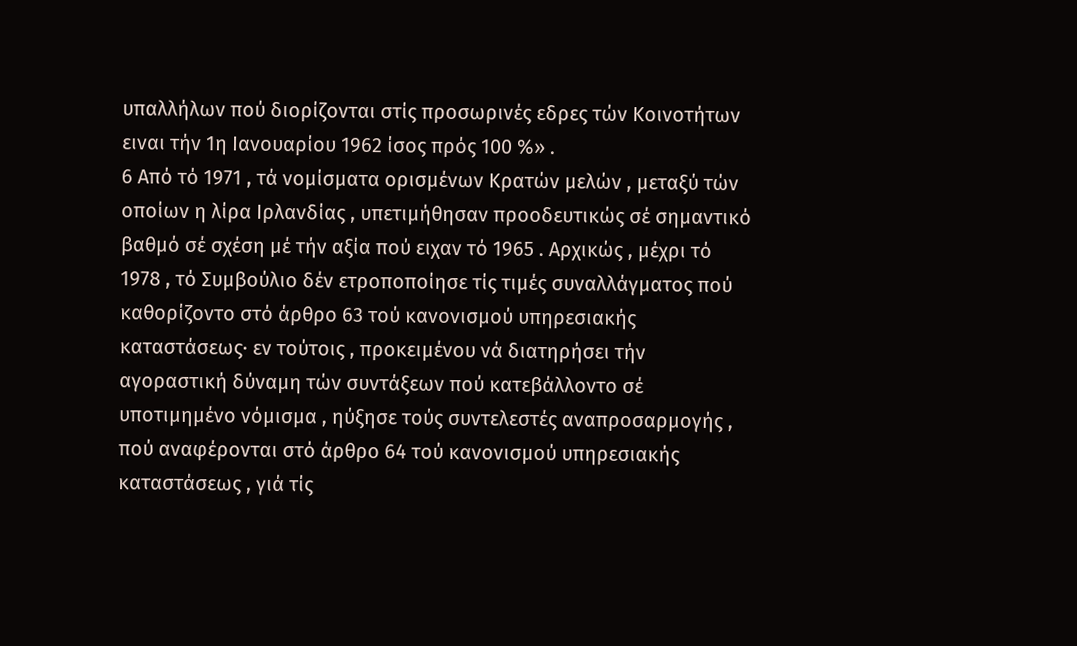υπαλλήλων πού διορίζονται στίς προσωρινές εδρες τών Κοινοτήτων ειναι τήν 1η Ιανουαρίου 1962 ίσος πρός 100 %» .
6 Από τό 1971 , τά νομίσματα ορισμένων Κρατών μελών , μεταξύ τών οποίων η λίρα Ιρλανδίας , υπετιμήθησαν προοδευτικώς σέ σημαντικό βαθμό σέ σχέση μέ τήν αξία πού ειχαν τό 1965 . Αρχικώς , μέχρι τό 1978 , τό Συμβούλιο δέν ετροποποίησε τίς τιμές συναλλάγματος πού καθορίζοντο στό άρθρο 63 τού κανονισμού υπηρεσιακής καταστάσεως· εν τούτοις , προκειμένου νά διατηρήσει τήν αγοραστική δύναμη τών συντάξεων πού κατεβάλλοντο σέ υποτιμημένο νόμισμα , ηύξησε τούς συντελεστές αναπροσαρμογής , πού αναφέρονται στό άρθρο 64 τού κανονισμού υπηρεσιακής καταστάσεως , γιά τίς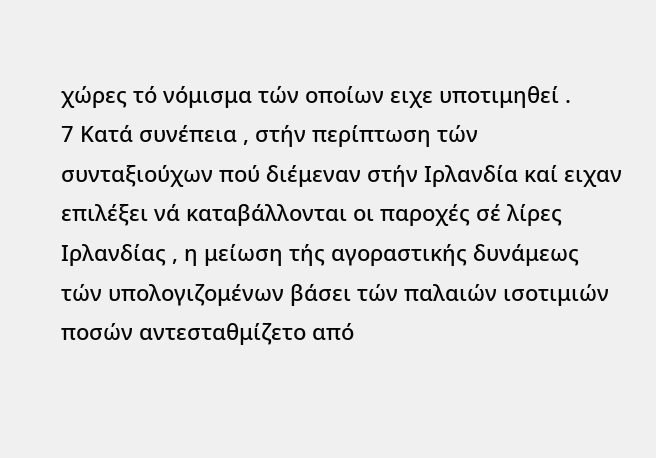χώρες τό νόμισμα τών οποίων ειχε υποτιμηθεί .
7 Κατά συνέπεια , στήν περίπτωση τών συνταξιούχων πού διέμεναν στήν Ιρλανδία καί ειχαν επιλέξει νά καταβάλλονται οι παροχές σέ λίρες Ιρλανδίας , η μείωση τής αγοραστικής δυνάμεως τών υπολογιζομένων βάσει τών παλαιών ισοτιμιών ποσών αντεσταθμίζετο από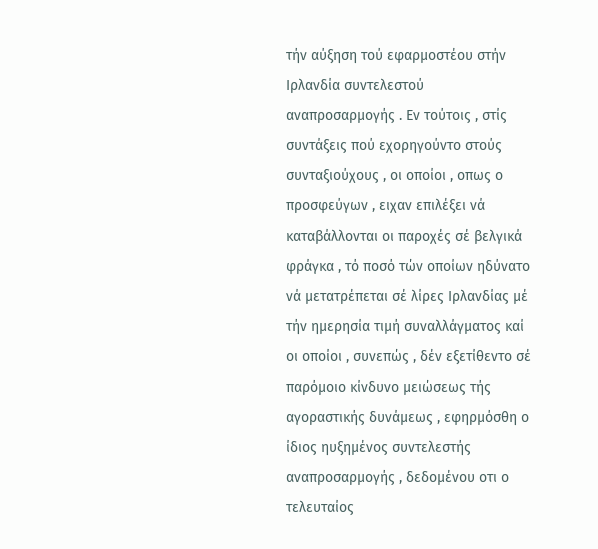τήν αύξηση τού εφαρμοστέου στήν Ιρλανδία συντελεστού αναπροσαρμογής . Εν τούτοις , στίς συντάξεις πού εχορηγούντο στούς συνταξιούχους , οι οποίοι , οπως ο προσφεύγων , ειχαν επιλέξει νά καταβάλλονται οι παροχές σέ βελγικά φράγκα , τό ποσό τών οποίων ηδύνατο νά μετατρέπεται σέ λίρες Ιρλανδίας μέ τήν ημερησία τιμή συναλλάγματος καί οι οποίοι , συνεπώς , δέν εξετίθεντο σέ παρόμοιο κίνδυνο μειώσεως τής αγοραστικής δυνάμεως , εφηρμόσθη ο ίδιος ηυξημένος συντελεστής αναπροσαρμογής , δεδομένου οτι ο τελευταίος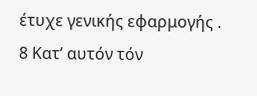έτυχε γενικής εφαρμογής .
8 Κατ’ αυτόν τόν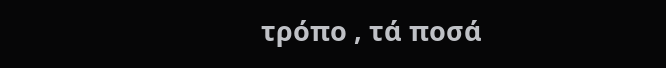τρόπο , τά ποσά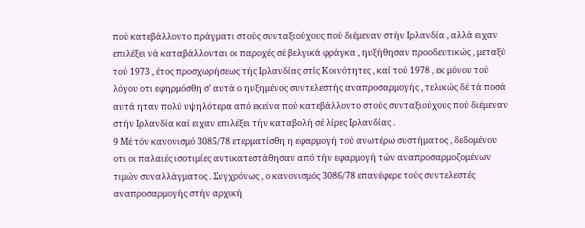πού κατεβάλλοντο πράγματι στούς συνταξιούχους πού διέμεναν στήν Ιρλανδία , αλλά ειχαν επιλέξει νά καταβάλλονται οι παροχές σέ βελγικά φράγκα , ηυξήθησαν προοδευτικώς , μεταξύ τού 1973 , έτος προσχωρήσεως τής Ιρλανδίας στίς Κοινότητες , καί τού 1978 , εκ μόνου τού λόγου οτι εφηρμόσθη σ’ αυτά ο ηυξημένος συντελεστής αναπροσαρμογής , τελικώς δέ τά ποσά αυτά ηταν πολύ υψηλότερα από εκείνα πού κατεβάλλοντο στούς συνταξιούχους πού διέμεναν στήν Ιρλανδία καί ειχαν επιλέξει τήν καταβολή σέ λίρες Ιρλανδίας .
9 Μέ τόν κανονισμό 3085/78 ετερματίσθη η εφαρμογή τού ανωτέρω συστήματος , δεδομένου οτι οι παλαιές ισοτιμίες αντικατεστάθησαν από τήν εφαρμογή τών αναπροσαρμοζομένων τιμών συναλλάγματος . Συγχρόνως , ο κανονισμός 3086/78 επανέφερε τούς συντελεστές αναπροσαρμογής στήν αρχική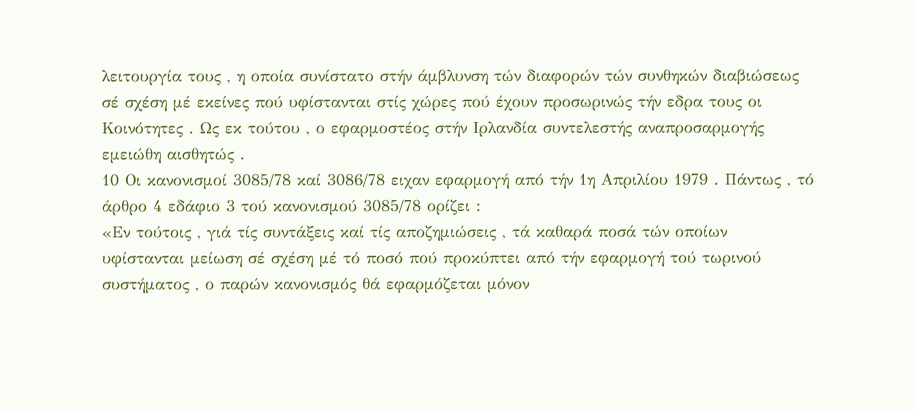λειτουργία τους , η οποία συνίστατο στήν άμβλυνση τών διαφορών τών συνθηκών διαβιώσεως σέ σχέση μέ εκείνες πού υφίστανται στίς χώρες πού έχουν προσωρινώς τήν εδρα τους οι Κοινότητες . Ως εκ τούτου , ο εφαρμοστέος στήν Ιρλανδία συντελεστής αναπροσαρμογής εμειώθη αισθητώς .
10 Οι κανονισμοί 3085/78 καί 3086/78 ειχαν εφαρμογή από τήν 1η Απριλίου 1979 . Πάντως , τό άρθρο 4 εδάφιο 3 τού κανονισμού 3085/78 ορίζει :
«Εν τούτοις , γιά τίς συντάξεις καί τίς αποζημιώσεις , τά καθαρά ποσά τών οποίων υφίστανται μείωση σέ σχέση μέ τό ποσό πού προκύπτει από τήν εφαρμογή τού τωρινού συστήματος , ο παρών κανονισμός θά εφαρμόζεται μόνον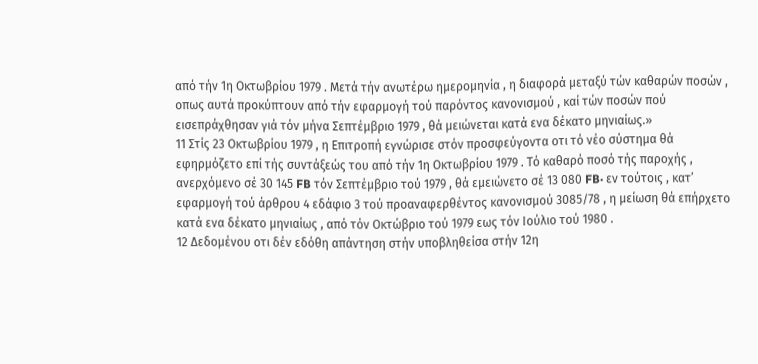από τήν 1η Οκτωβρίου 1979 . Μετά τήν ανωτέρω ημερομηνία , η διαφορά μεταξύ τών καθαρών ποσών , οπως αυτά προκύπτουν από τήν εφαρμογή τού παρόντος κανονισμού , καί τών ποσών πού εισεπράχθησαν γιά τόν μήνα Σεπτέμβριο 1979 , θά μειώνεται κατά ενα δέκατο μηνιαίως.»
11 Στίς 23 Οκτωβρίου 1979 , η Επιτροπή εγνώρισε στόν προσφεύγοντα οτι τό νέο σύστημα θά εφηρμόζετο επί τής συντάξεώς του από τήν 1η Οκτωβρίου 1979 . Τό καθαρό ποσό τής παροχής , ανερχόμενο σέ 30 145 FB τόν Σεπτέμβριο τού 1979 , θά εμειώνετο σέ 13 080 FB· εν τούτοις , κατ’ εφαρμογή τού άρθρου 4 εδάφιο 3 τού προαναφερθέντος κανονισμού 3085/78 , η μείωση θά επήρχετο κατά ενα δέκατο μηνιαίως , από τόν Οκτώβριο τού 1979 εως τόν Ιούλιο τού 1980 .
12 Δεδομένου οτι δέν εδόθη απάντηση στήν υποβληθείσα στήν 12η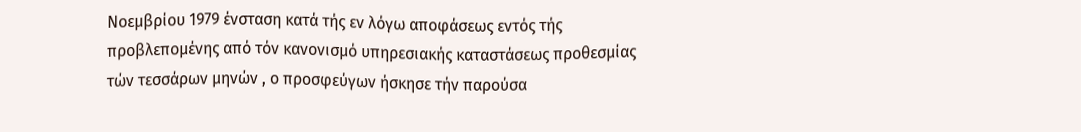Νοεμβρίου 1979 ένσταση κατά τής εν λόγω αποφάσεως εντός τής προβλεπομένης από τόν κανονισμό υπηρεσιακής καταστάσεως προθεσμίας τών τεσσάρων μηνών , ο προσφεύγων ήσκησε τήν παρούσα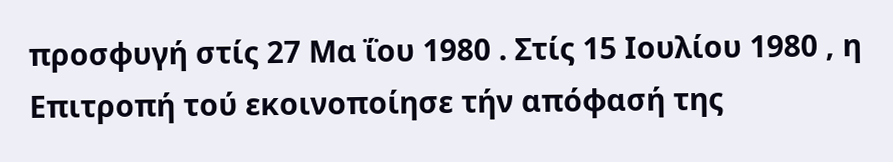προσφυγή στίς 27 Μα ΐου 1980 . Στίς 15 Ιουλίου 1980 , η Επιτροπή τού εκοινοποίησε τήν απόφασή της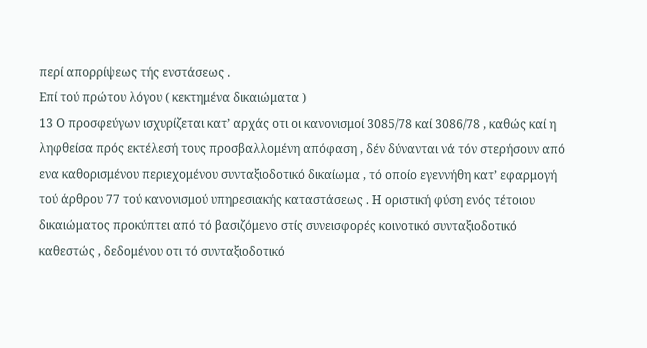περί απορρίψεως τής ενστάσεως .
Επί τού πρώτου λόγου ( κεκτημένα δικαιώματα )
13 Ο προσφεύγων ισχυρίζεται κατ’ αρχάς οτι οι κανονισμοί 3085/78 καί 3086/78 , καθώς καί η ληφθείσα πρός εκτέλεσή τους προσβαλλομένη απόφαση , δέν δύνανται νά τόν στερήσουν από ενα καθορισμένου περιεχομένου συνταξιοδοτικό δικαίωμα , τό οποίο εγεννήθη κατ’ εφαρμογή τού άρθρου 77 τού κανονισμού υπηρεσιακής καταστάσεως . Η οριστική φύση ενός τέτοιου δικαιώματος προκύπτει από τό βασιζόμενο στίς συνεισφορές κοινοτικό συνταξιοδοτικό καθεστώς , δεδομένου οτι τό συνταξιοδοτικό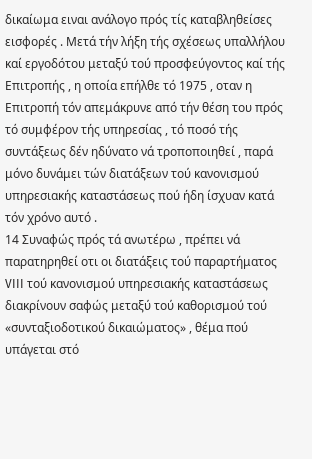δικαίωμα ειναι ανάλογο πρός τίς καταβληθείσες εισφορές . Μετά τήν λήξη τής σχέσεως υπαλλήλου καί εργοδότου μεταξύ τού προσφεύγοντος καί τής Επιτροπής , η οποία επήλθε τό 1975 , οταν η Επιτροπή τόν απεμάκρυνε από τήν θέση του πρός τό συμφέρον τής υπηρεσίας , τό ποσό τής συντάξεως δέν ηδύνατο νά τροποποιηθεί , παρά μόνο δυνάμει τών διατάξεων τού κανονισμού υπηρεσιακής καταστάσεως πού ήδη ίσχυαν κατά τόν χρόνο αυτό .
14 Συναφώς πρός τά ανωτέρω , πρέπει νά παρατηρηθεί οτι οι διατάξεις τού παραρτήματος VIII τού κανονισμού υπηρεσιακής καταστάσεως διακρίνουν σαφώς μεταξύ τού καθορισμού τού «συνταξιοδοτικού δικαιώματος» , θέμα πού υπάγεται στό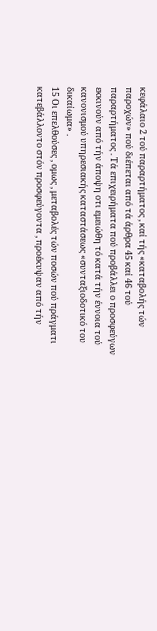κεφάλαιο 2 τού παραρτήματος , καί τής «καταβολής τών παροχών» πού διέπεται από τά άρθρα 45 καί 46 τού παραρτήματος . Τά επιχειρήματα πού προβάλλει ο προσφεύγων εκκινούν από τήν άποψη οτι εμειώθη τό κατά τήν έννοια τού κανονισμού υπηρεσιακής καταστάσεως «συνταξιοδοτικό του δικαίωμα» .
15 Οι επελθούσες , ομως , μεταβολές τών ποσών πού πράγματι κατεβάλλοντο στόν προσφεύγοντα , προέκυψαν από τήν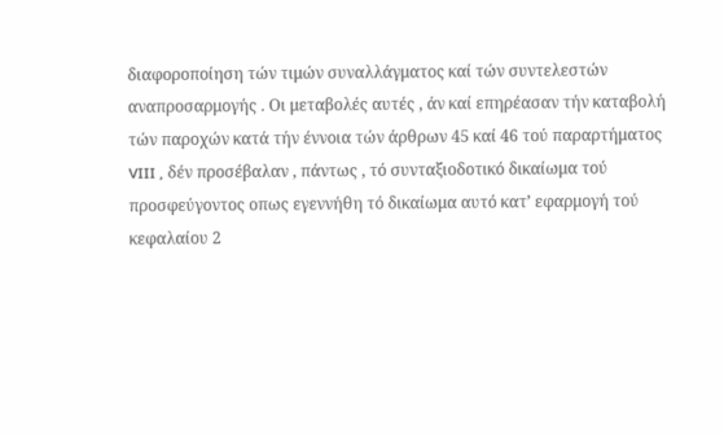διαφοροποίηση τών τιμών συναλλάγματος καί τών συντελεστών αναπροσαρμογής . Οι μεταβολές αυτές , άν καί επηρέασαν τήν καταβολή τών παροχών κατά τήν έννοια τών άρθρων 45 καί 46 τού παραρτήματος VIII , δέν προσέβαλαν , πάντως , τό συνταξιοδοτικό δικαίωμα τού προσφεύγοντος οπως εγεννήθη τό δικαίωμα αυτό κατ’ εφαρμογή τού κεφαλαίου 2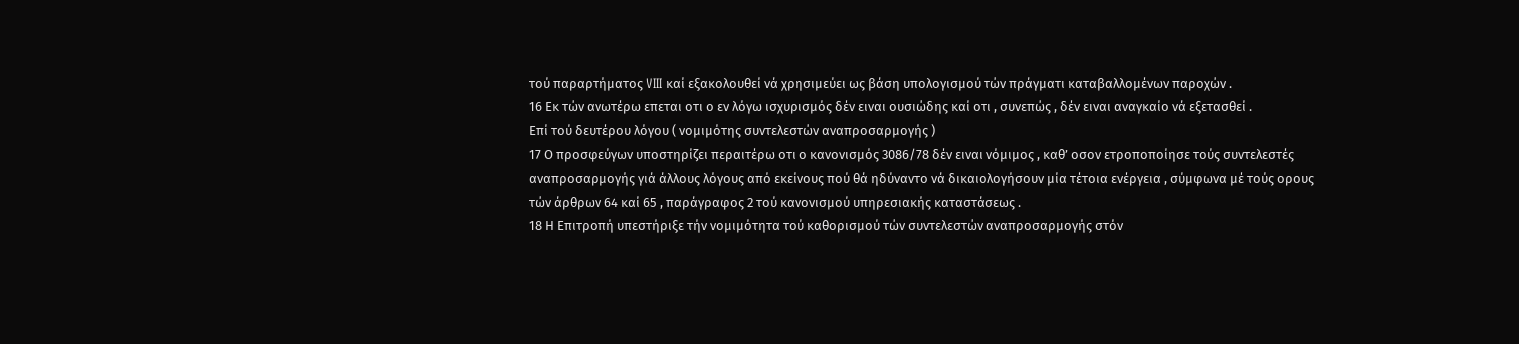τού παραρτήματος VIII καί εξακολουθεί νά χρησιμεύει ως βάση υπολογισμού τών πράγματι καταβαλλομένων παροχών .
16 Εκ τών ανωτέρω επεται οτι ο εν λόγω ισχυρισμός δέν ειναι ουσιώδης καί οτι , συνεπώς , δέν ειναι αναγκαίο νά εξετασθεί .
Επί τού δευτέρου λόγου ( νομιμότης συντελεστών αναπροσαρμογής )
17 Ο προσφεύγων υποστηρίζει περαιτέρω οτι ο κανονισμός 3086/78 δέν ειναι νόμιμος , καθ’ οσον ετροποποίησε τούς συντελεστές αναπροσαρμογής γιά άλλους λόγους από εκείνους πού θά ηδύναντο νά δικαιολογήσουν μία τέτοια ενέργεια , σύμφωνα μέ τούς ορους τών άρθρων 64 καί 65 , παράγραφος 2 τού κανονισμού υπηρεσιακής καταστάσεως .
18 Η Επιτροπή υπεστήριξε τήν νομιμότητα τού καθορισμού τών συντελεστών αναπροσαρμογής στόν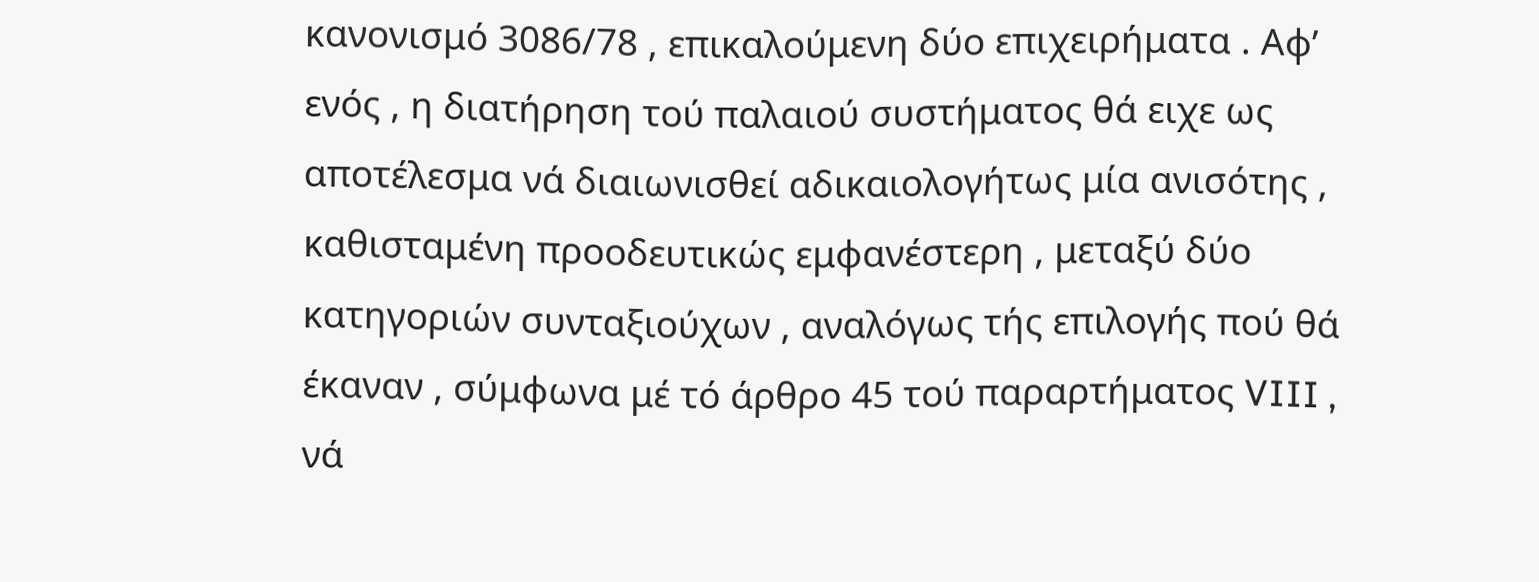κανονισμό 3086/78 , επικαλούμενη δύο επιχειρήματα . Αφ’ ενός , η διατήρηση τού παλαιού συστήματος θά ειχε ως αποτέλεσμα νά διαιωνισθεί αδικαιολογήτως μία ανισότης , καθισταμένη προοδευτικώς εμφανέστερη , μεταξύ δύο κατηγοριών συνταξιούχων , αναλόγως τής επιλογής πού θά έκαναν , σύμφωνα μέ τό άρθρο 45 τού παραρτήματος VIII , νά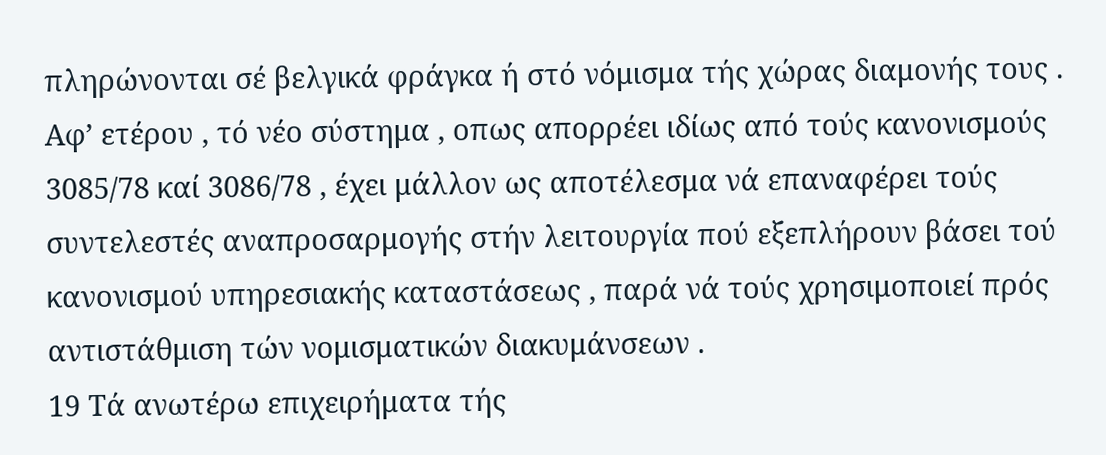πληρώνονται σέ βελγικά φράγκα ή στό νόμισμα τής χώρας διαμονής τους . Αφ’ ετέρου , τό νέο σύστημα , οπως απορρέει ιδίως από τούς κανονισμούς 3085/78 καί 3086/78 , έχει μάλλον ως αποτέλεσμα νά επαναφέρει τούς συντελεστές αναπροσαρμογής στήν λειτουργία πού εξεπλήρουν βάσει τού κανονισμού υπηρεσιακής καταστάσεως , παρά νά τούς χρησιμοποιεί πρός αντιστάθμιση τών νομισματικών διακυμάνσεων .
19 Τά ανωτέρω επιχειρήματα τής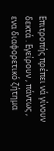Επιτροπής πρέπει νά γίνουν δεκτά . Εγείρουν , πάντως , ενα διαφορετικό ζήτημα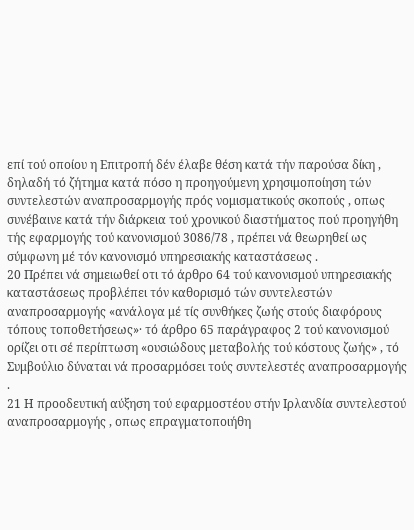επί τού οποίου η Επιτροπή δέν έλαβε θέση κατά τήν παρούσα δίκη , δηλαδή τό ζήτημα κατά πόσο η προηγούμενη χρησιμοποίηση τών συντελεστών αναπροσαρμογής πρός νομισματικούς σκοπούς , οπως συνέβαινε κατά τήν διάρκεια τού χρονικού διαστήματος πού προηγήθη τής εφαρμογής τού κανονισμού 3086/78 , πρέπει νά θεωρηθεί ως σύμφωνη μέ τόν κανονισμό υπηρεσιακής καταστάσεως .
20 Πρέπει νά σημειωθεί οτι τό άρθρο 64 τού κανονισμού υπηρεσιακής καταστάσεως προβλέπει τόν καθορισμό τών συντελεστών αναπροσαρμογής «ανάλογα μέ τίς συνθήκες ζωής στούς διαφόρους τόπους τοποθετήσεως»· τό άρθρο 65 παράγραφος 2 τού κανονισμού ορίζει οτι σέ περίπτωση «ουσιώδους μεταβολής τού κόστους ζωής» , τό Συμβούλιο δύναται νά προσαρμόσει τούς συντελεστές αναπροσαρμογής .
21 Η προοδευτική αύξηση τού εφαρμοστέου στήν Ιρλανδία συντελεστού αναπροσαρμογής , οπως επραγματοποιήθη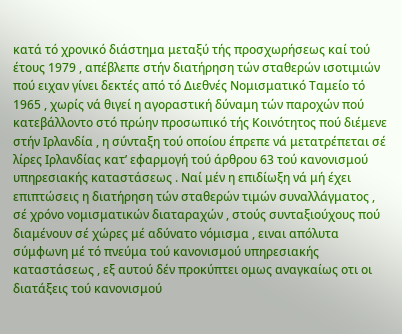κατά τό χρονικό διάστημα μεταξύ τής προσχωρήσεως καί τού έτους 1979 , απέβλεπε στήν διατήρηση τών σταθερών ισοτιμιών πού ειχαν γίνει δεκτές από τό Διεθνές Νομισματικό Ταμείο τό 1965 , χωρίς νά θιγεί η αγοραστική δύναμη τών παροχών πού κατεβάλλοντο στό πρώην προσωπικό τής Κοινότητος πού διέμενε στήν Ιρλανδία , η σύνταξη τού οποίου έπρεπε νά μετατρέπεται σέ λίρες Ιρλανδίας κατ’ εφαρμογή τού άρθρου 63 τού κανονισμού υπηρεσιακής καταστάσεως . Ναί μέν η επιδίωξη νά μή έχει επιπτώσεις η διατήρηση τών σταθερών τιμών συναλλάγματος , σέ χρόνο νομισματικών διαταραχών , στούς συνταξιούχους πού διαμένουν σέ χώρες μέ αδύνατο νόμισμα , ειναι απόλυτα σύμφωνη μέ τό πνεύμα τού κανονισμού υπηρεσιακής καταστάσεως , εξ αυτού δέν προκύπτει ομως αναγκαίως οτι οι διατάξεις τού κανονισμού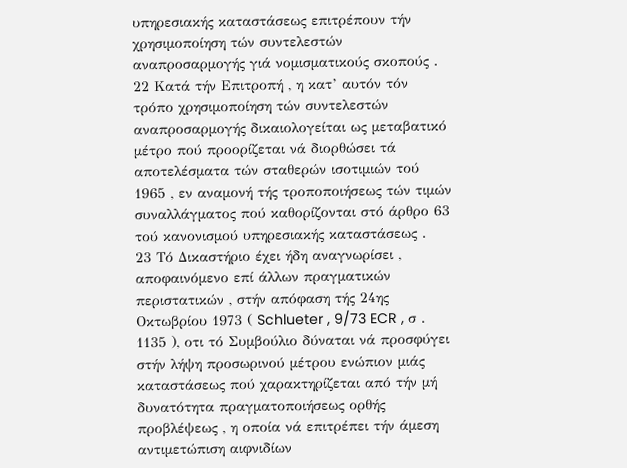υπηρεσιακής καταστάσεως επιτρέπουν τήν χρησιμοποίηση τών συντελεστών αναπροσαρμογής γιά νομισματικούς σκοπούς .
22 Κατά τήν Επιτροπή , η κατ’ αυτόν τόν τρόπο χρησιμοποίηση τών συντελεστών αναπροσαρμογής δικαιολογείται ως μεταβατικό μέτρο πού προορίζεται νά διορθώσει τά αποτελέσματα τών σταθερών ισοτιμιών τού 1965 , εν αναμονή τής τροποποιήσεως τών τιμών συναλλάγματος πού καθορίζονται στό άρθρο 63 τού κανονισμού υπηρεσιακής καταστάσεως .
23 Τό Δικαστήριο έχει ήδη αναγνωρίσει , αποφαινόμενο επί άλλων πραγματικών περιστατικών , στήν απόφαση τής 24ης Οκτωβρίου 1973 ( Schlueter , 9/73 ECR , σ . 1135 ), οτι τό Συμβούλιο δύναται νά προσφύγει στήν λήψη προσωρινού μέτρου ενώπιον μιάς καταστάσεως πού χαρακτηρίζεται από τήν μή δυνατότητα πραγματοποιήσεως ορθής προβλέψεως , η οποία νά επιτρέπει τήν άμεση αντιμετώπιση αιφνιδίων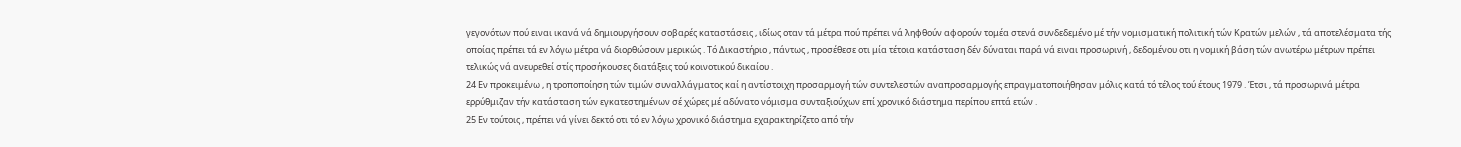γεγονότων πού ειναι ικανά νά δημιουργήσουν σοβαρές καταστάσεις , ιδίως οταν τά μέτρα πού πρέπει νά ληφθούν αφορούν τομέα στενά συνδεδεμένο μέ τήν νομισματική πολιτική τών Κρατών μελών , τά αποτελέσματα τής οποίας πρέπει τά εν λόγω μέτρα νά διορθώσουν μερικώς . Τό Δικαστήριο , πάντως , προσέθεσε οτι μία τέτοια κατάσταση δέν δύναται παρά νά ειναι προσωρινή , δεδομένου οτι η νομική βάση τών ανωτέρω μέτρων πρέπει τελικώς νά ανευρεθεί στίς προσήκουσες διατάξεις τού κοινοτικού δικαίου .
24 Εν προκειμένω , η τροποποίηση τών τιμών συναλλάγματος καί η αντίστοιχη προσαρμογή τών συντελεστών αναπροσαρμογής επραγματοποιήθησαν μόλις κατά τό τέλος τού έτους 1979 . Έτσι , τά προσωρινά μέτρα ερρύθμιζαν τήν κατάσταση τών εγκατεστημένων σέ χώρες μέ αδύνατο νόμισμα συνταξιούχων επί χρονικό διάστημα περίπου επτά ετών .
25 Εν τούτοις , πρέπει νά γίνει δεκτό οτι τό εν λόγω χρονικό διάστημα εχαρακτηρίζετο από τήν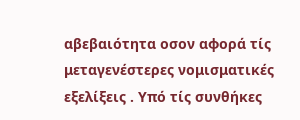αβεβαιότητα οσον αφορά τίς μεταγενέστερες νομισματικές εξελίξεις . Υπό τίς συνθήκες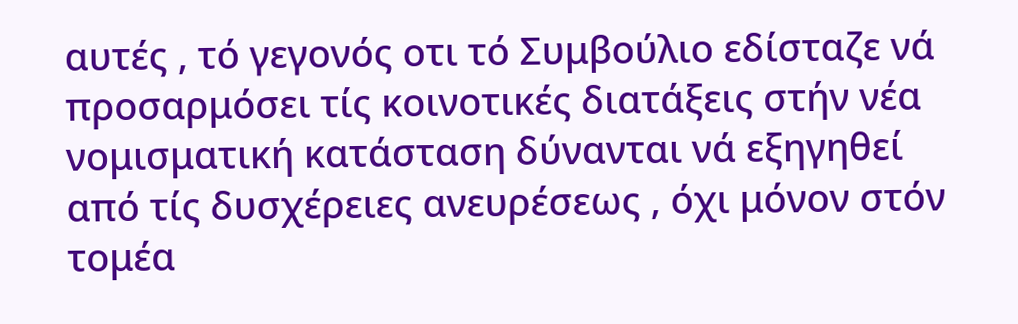αυτές , τό γεγονός οτι τό Συμβούλιο εδίσταζε νά προσαρμόσει τίς κοινοτικές διατάξεις στήν νέα νομισματική κατάσταση δύνανται νά εξηγηθεί από τίς δυσχέρειες ανευρέσεως , όχι μόνον στόν τομέα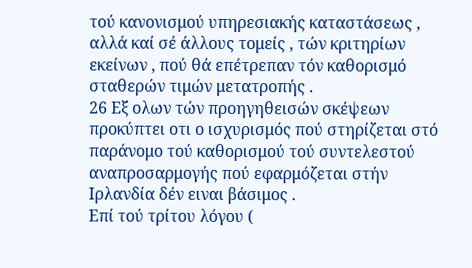τού κανονισμού υπηρεσιακής καταστάσεως , αλλά καί σέ άλλους τομείς , τών κριτηρίων εκείνων , πού θά επέτρεπαν τόν καθορισμό σταθερών τιμών μετατροπής .
26 Εξ ολων τών προηγηθεισών σκέψεων προκύπτει οτι ο ισχυρισμός πού στηρίζεται στό παράνομο τού καθορισμού τού συντελεστού αναπροσαρμογής πού εφαρμόζεται στήν Ιρλανδία δέν ειναι βάσιμος .
Επί τού τρίτου λόγου (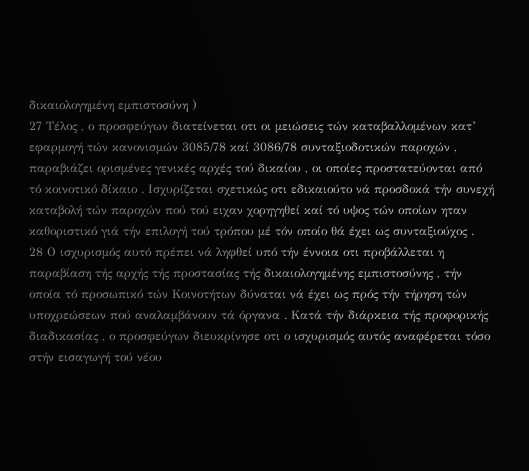δικαιολογημένη εμπιστοσύνη )
27 Τέλος , ο προσφεύγων διατείνεται οτι οι μειώσεις τών καταβαλλομένων κατ’ εφαρμογή τών κανονισμών 3085/78 καί 3086/78 συνταξιοδοτικών παροχών , παραβιάζει ορισμένες γενικές αρχές τού δικαίου , οι οποίες προστατεύονται από τό κοινοτικό δίκαιο . Ισχυρίζεται σχετικώς οτι εδικαιούτο νά προσδοκά τήν συνεχή καταβολή τών παροχών πού τού ειχαν χορηγηθεί καί τό υψος τών οποίων ηταν καθοριστικό γιά τήν επιλογή τού τρόπου μέ τόν οποίο θά έχει ως συνταξιούχος .
28 Ο ισχυρισμός αυτό πρέπει νά ληφθεί υπό τήν έννοια οτι προβάλλεται η παραβίαση τής αρχής τής προστασίας τής δικαιολογημένης εμπιστοσύνης , τήν οποία τό προσωπικό τών Κοινοτήτων δύναται νά έχει ως πρός τήν τήρηση τών υποχρεώσεων πού αναλαμβάνουν τά όργανα . Κατά τήν διάρκεια τής προφορικής διαδικασίας , ο προσφεύγων διευκρίνησε οτι ο ισχυρισμός αυτός αναφέρεται τόσο στήν εισαγωγή τού νέου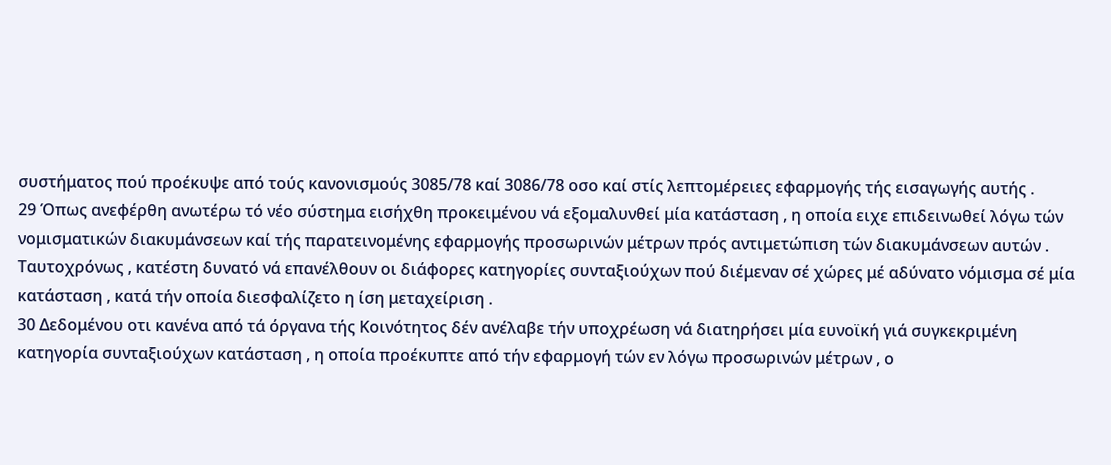συστήματος πού προέκυψε από τούς κανονισμούς 3085/78 καί 3086/78 οσο καί στίς λεπτομέρειες εφαρμογής τής εισαγωγής αυτής .
29 Όπως ανεφέρθη ανωτέρω τό νέο σύστημα εισήχθη προκειμένου νά εξομαλυνθεί μία κατάσταση , η οποία ειχε επιδεινωθεί λόγω τών νομισματικών διακυμάνσεων καί τής παρατεινομένης εφαρμογής προσωρινών μέτρων πρός αντιμετώπιση τών διακυμάνσεων αυτών . Ταυτοχρόνως , κατέστη δυνατό νά επανέλθουν οι διάφορες κατηγορίες συνταξιούχων πού διέμεναν σέ χώρες μέ αδύνατο νόμισμα σέ μία κατάσταση , κατά τήν οποία διεσφαλίζετο η ίση μεταχείριση .
30 Δεδομένου οτι κανένα από τά όργανα τής Κοινότητος δέν ανέλαβε τήν υποχρέωση νά διατηρήσει μία ευνοϊκή γιά συγκεκριμένη κατηγορία συνταξιούχων κατάσταση , η οποία προέκυπτε από τήν εφαρμογή τών εν λόγω προσωρινών μέτρων , ο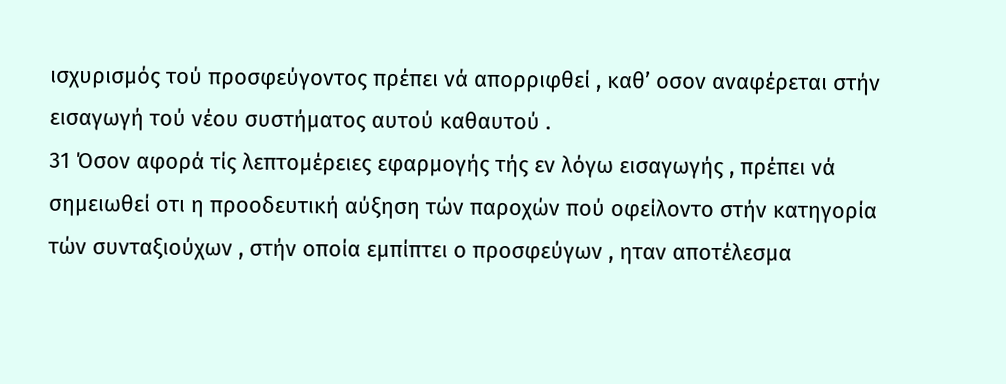ισχυρισμός τού προσφεύγοντος πρέπει νά απορριφθεί , καθ’ οσον αναφέρεται στήν εισαγωγή τού νέου συστήματος αυτού καθαυτού .
31 Όσον αφορά τίς λεπτομέρειες εφαρμογής τής εν λόγω εισαγωγής , πρέπει νά σημειωθεί οτι η προοδευτική αύξηση τών παροχών πού οφείλοντο στήν κατηγορία τών συνταξιούχων , στήν οποία εμπίπτει ο προσφεύγων , ηταν αποτέλεσμα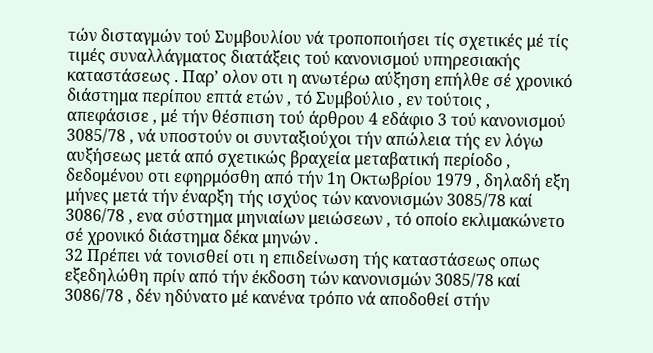τών δισταγμών τού Συμβουλίου νά τροποποιήσει τίς σχετικές μέ τίς τιμές συναλλάγματος διατάξεις τού κανονισμού υπηρεσιακής καταστάσεως . Παρ’ ολον οτι η ανωτέρω αύξηση επήλθε σέ χρονικό διάστημα περίπου επτά ετών , τό Συμβούλιο , εν τούτοις , απεφάσισε , μέ τήν θέσπιση τού άρθρου 4 εδάφιο 3 τού κανονισμού 3085/78 , νά υποστούν οι συνταξιούχοι τήν απώλεια τής εν λόγω αυξήσεως μετά από σχετικώς βραχεία μεταβατική περίοδο , δεδομένου οτι εφηρμόσθη από τήν 1η Οκτωβρίου 1979 , δηλαδή εξη μήνες μετά τήν έναρξη τής ισχύος τών κανονισμών 3085/78 καί 3086/78 , ενα σύστημα μηνιαίων μειώσεων , τό οποίο εκλιμακώνετο σέ χρονικό διάστημα δέκα μηνών .
32 Πρέπει νά τονισθεί οτι η επιδείνωση τής καταστάσεως οπως εξεδηλώθη πρίν από τήν έκδοση τών κανονισμών 3085/78 καί 3086/78 , δέν ηδύνατο μέ κανένα τρόπο νά αποδοθεί στήν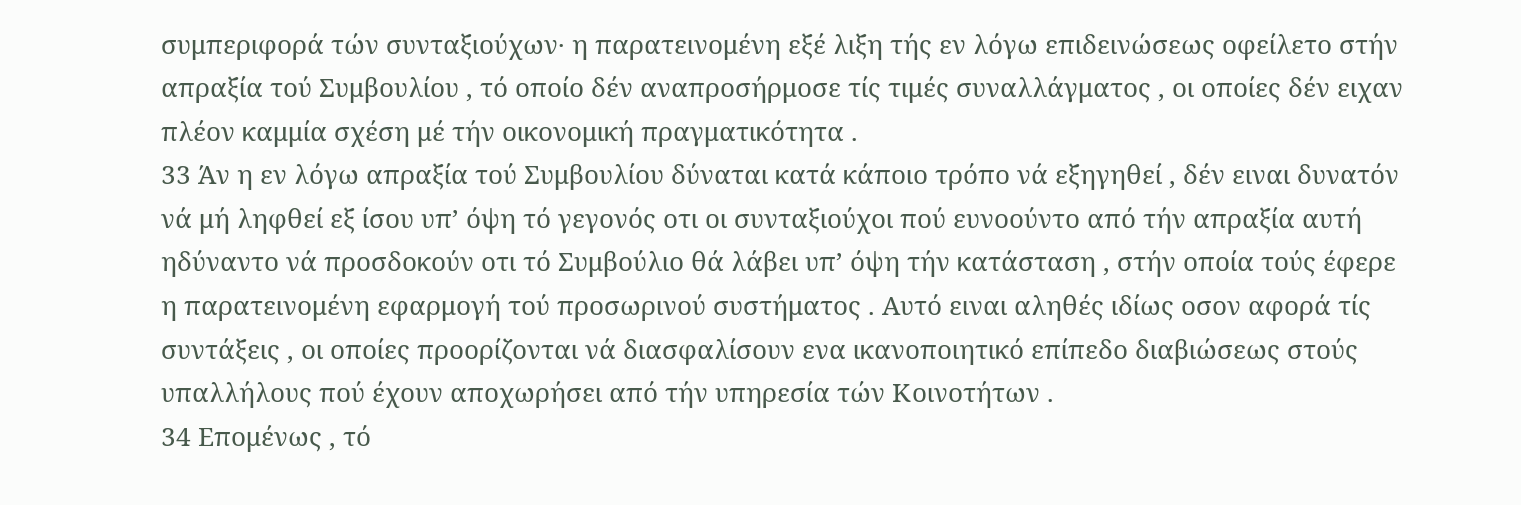συμπεριφορά τών συνταξιούχων· η παρατεινομένη εξέ λιξη τής εν λόγω επιδεινώσεως οφείλετο στήν απραξία τού Συμβουλίου , τό οποίο δέν αναπροσήρμοσε τίς τιμές συναλλάγματος , οι οποίες δέν ειχαν πλέον καμμία σχέση μέ τήν οικονομική πραγματικότητα .
33 Άν η εν λόγω απραξία τού Συμβουλίου δύναται κατά κάποιο τρόπο νά εξηγηθεί , δέν ειναι δυνατόν νά μή ληφθεί εξ ίσου υπ’ όψη τό γεγονός οτι οι συνταξιούχοι πού ευνοούντο από τήν απραξία αυτή ηδύναντο νά προσδοκούν οτι τό Συμβούλιο θά λάβει υπ’ όψη τήν κατάσταση , στήν οποία τούς έφερε η παρατεινομένη εφαρμογή τού προσωρινού συστήματος . Αυτό ειναι αληθές ιδίως οσον αφορά τίς συντάξεις , οι οποίες προορίζονται νά διασφαλίσουν ενα ικανοποιητικό επίπεδο διαβιώσεως στούς υπαλλήλους πού έχουν αποχωρήσει από τήν υπηρεσία τών Κοινοτήτων .
34 Επομένως , τό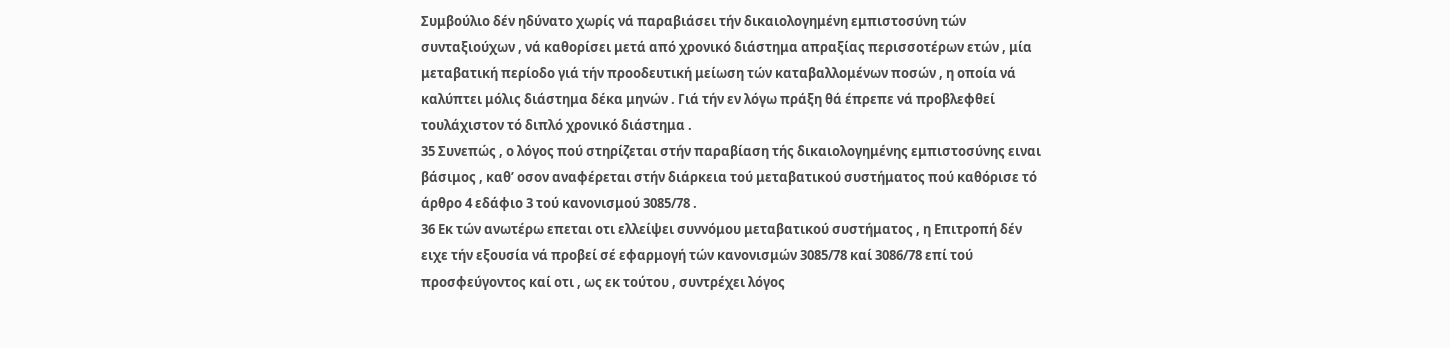Συμβούλιο δέν ηδύνατο χωρίς νά παραβιάσει τήν δικαιολογημένη εμπιστοσύνη τών συνταξιούχων , νά καθορίσει μετά από χρονικό διάστημα απραξίας περισσοτέρων ετών , μία μεταβατική περίοδο γιά τήν προοδευτική μείωση τών καταβαλλομένων ποσών , η οποία νά καλύπτει μόλις διάστημα δέκα μηνών . Γιά τήν εν λόγω πράξη θά έπρεπε νά προβλεφθεί τουλάχιστον τό διπλό χρονικό διάστημα .
35 Συνεπώς , ο λόγος πού στηρίζεται στήν παραβίαση τής δικαιολογημένης εμπιστοσύνης ειναι βάσιμος , καθ’ οσον αναφέρεται στήν διάρκεια τού μεταβατικού συστήματος πού καθόρισε τό άρθρο 4 εδάφιο 3 τού κανονισμού 3085/78 .
36 Εκ τών ανωτέρω επεται οτι ελλείψει συννόμου μεταβατικού συστήματος , η Επιτροπή δέν ειχε τήν εξουσία νά προβεί σέ εφαρμογή τών κανονισμών 3085/78 καί 3086/78 επί τού προσφεύγοντος καί οτι , ως εκ τούτου , συντρέχει λόγος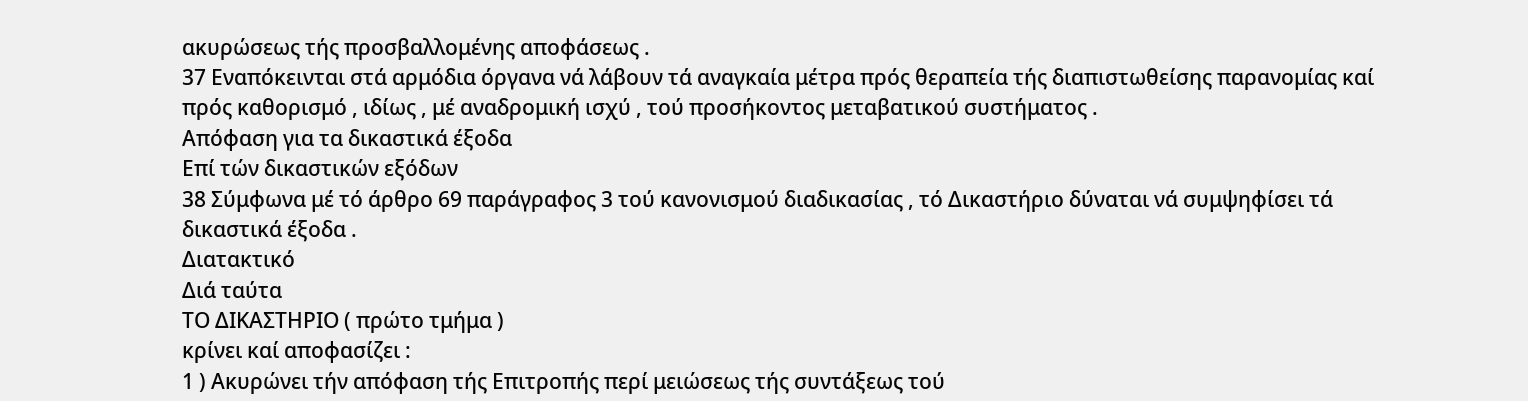ακυρώσεως τής προσβαλλομένης αποφάσεως .
37 Εναπόκεινται στά αρμόδια όργανα νά λάβουν τά αναγκαία μέτρα πρός θεραπεία τής διαπιστωθείσης παρανομίας καί πρός καθορισμό , ιδίως , μέ αναδρομική ισχύ , τού προσήκοντος μεταβατικού συστήματος .
Απόφαση για τα δικαστικά έξοδα
Επί τών δικαστικών εξόδων
38 Σύμφωνα μέ τό άρθρο 69 παράγραφος 3 τού κανονισμού διαδικασίας , τό Δικαστήριο δύναται νά συμψηφίσει τά δικαστικά έξοδα .
Διατακτικό
Διά ταύτα
ΤΟ ΔΙΚΑΣΤΗΡΙΟ ( πρώτο τμήμα )
κρίνει καί αποφασίζει :
1 ) Ακυρώνει τήν απόφαση τής Επιτροπής περί μειώσεως τής συντάξεως τού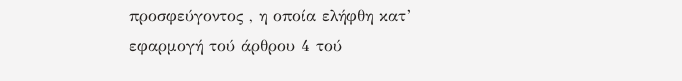προσφεύγοντος , η οποία ελήφθη κατ’ εφαρμογή τού άρθρου 4 τού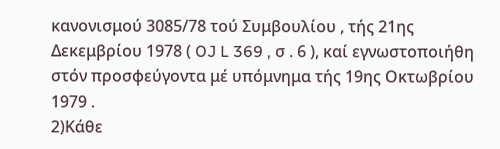κανονισμού 3085/78 τού Συμβουλίου , τής 21ης Δεκεμβρίου 1978 ( OJ L 369 , σ . 6 ), καί εγνωστοποιήθη στόν προσφεύγοντα μέ υπόμνημα τής 19ης Οκτωβρίου 1979 .
2)Κάθε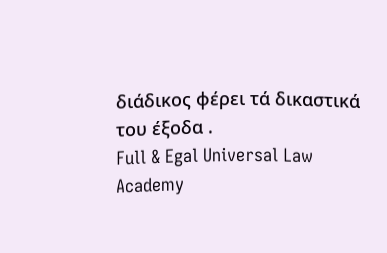διάδικος φέρει τά δικαστικά του έξοδα .
Full & Egal Universal Law Academy